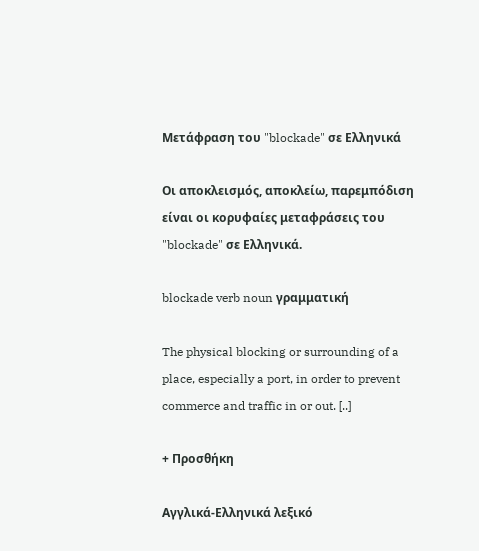Μετάφραση του "blockade" σε Ελληνικά

Οι αποκλεισμός, αποκλείω, παρεμπόδιση είναι οι κορυφαίες μεταφράσεις του "blockade" σε Ελληνικά.

blockade verb noun γραμματική

The physical blocking or surrounding of a place, especially a port, in order to prevent commerce and traffic in or out. [..]

+ Προσθήκη

Αγγλικά-Ελληνικά λεξικό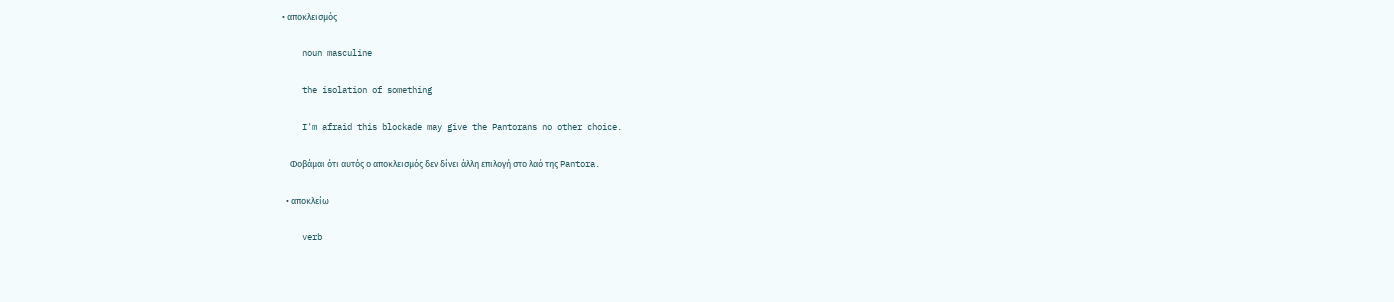• αποκλεισμός

    noun masculine

    the isolation of something

    I'm afraid this blockade may give the Pantorans no other choice.

    Φοβάμαι ότι αυτός ο αποκλεισμός δεν δίνει άλλη επιλογή στο λαό της Pantora.

  • αποκλείω

    verb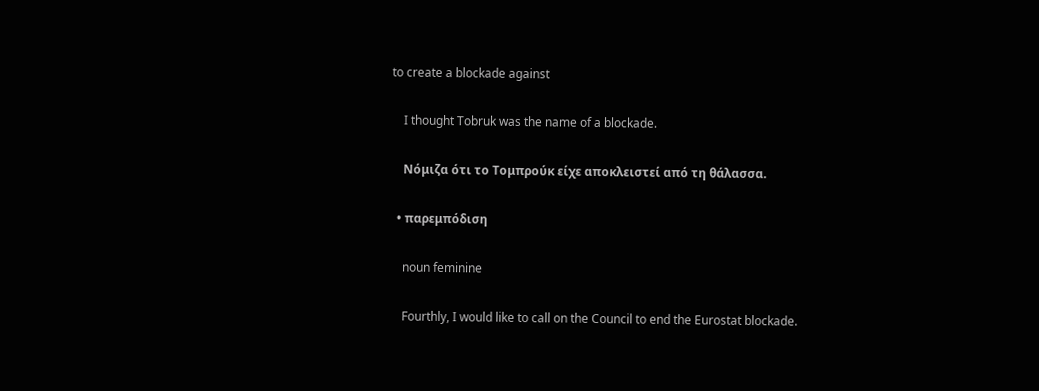to create a blockade against

    I thought Tobruk was the name of a blockade.

    Νόμιζα ότι το Τομπρούκ είχε αποκλειστεί από τη θάλασσα.

  • παρεμπόδιση

    noun feminine

    Fourthly, I would like to call on the Council to end the Eurostat blockade.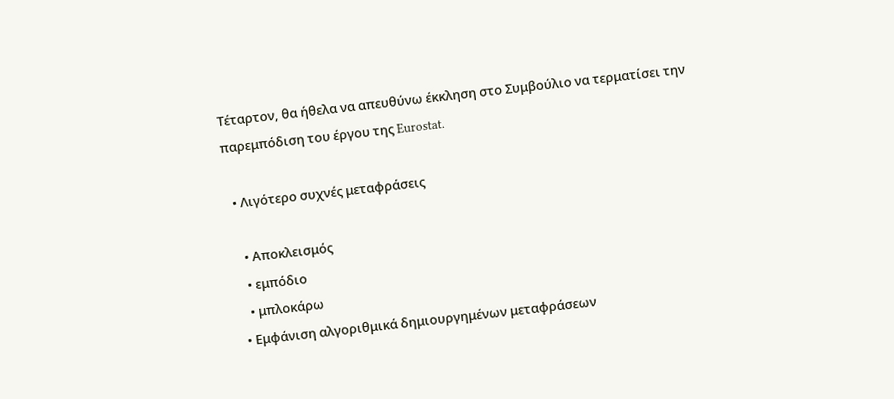Τέταρτον, θα ήθελα να απευθύνω έκκληση στο Συμβούλιο να τερματίσει την παρεμπόδιση του έργου της Eurostat.

  • Λιγότερο συχνές μεταφράσεις

    • Αποκλεισμός
    • εμπόδιο
    • μπλοκάρω
  • Εμφάνιση αλγοριθμικά δημιουργημένων μεταφράσεων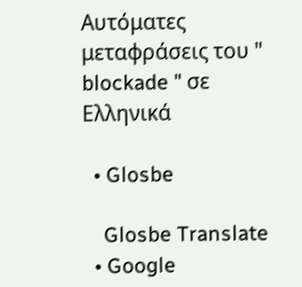Αυτόματες μεταφράσεις του " blockade " σε Ελληνικά

  • Glosbe

    Glosbe Translate
  • Google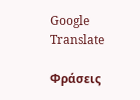Google Translate

Φράσεις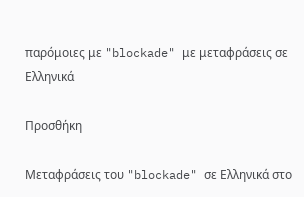παρόμοιες με "blockade" με μεταφράσεις σε Ελληνικά

Προσθήκη

Μεταφράσεις του "blockade" σε Ελληνικά στο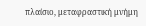πλαίσιο, μεταφραστική μνήμη